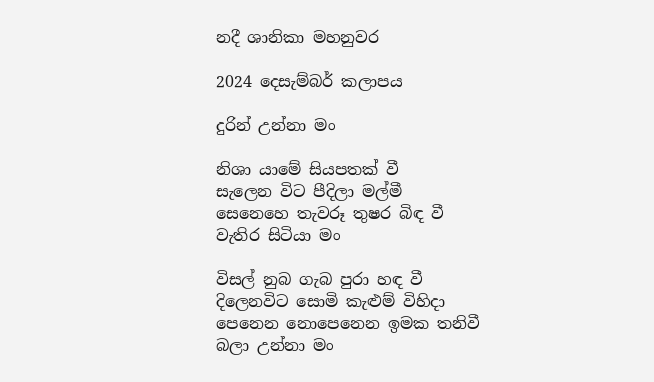නදී ශානිකා මහනුවර

2024 දෙසැම්බර් කලාපය

දුරින් උන්නා මං

නිශා යාමේ සියපතක් වී
සැලෙන විට පීදිලා මල්මී
සෙනෙහෙ තැවරූ තුෂර බිඳ වී
වැතිර සිටියා මං

විසල් නුබ ගැබ පුරා හඳ වී
දිලෙනවිට සොමි කැළුම් විහිදා
පෙනෙන නොපෙනෙන ඉමක තනිවී
බලා උන්නා මං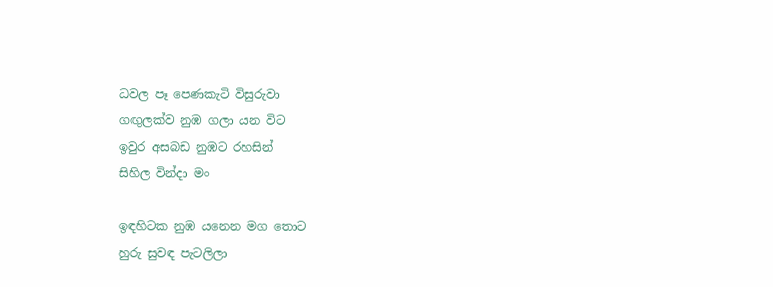ධවල පෑ පෙණකැටි විසුරුවා
ගඟුලක්ව නුඹ ගලා යන විට
ඉවුර අසබඩ නුඹට රහසින්
සිහිල වින්දා මං

ඉඳහිටක නුඹ යනෙන මග තොට
හුරු සුවඳ පැටලිලා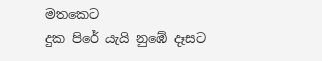මතකෙට
දුක පිරේ යැයි නුඹේ දෑසට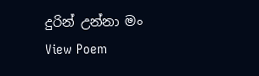දුරින් උන්නා මං
View Poem